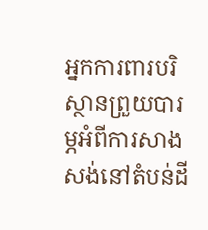អ្នកការពារបរិស្ថានព្រួយបារម្ភអំពីការសាងសង់នៅតំបន់ដី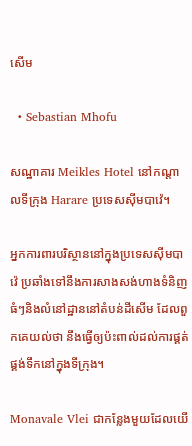សើម

  • Sebastian Mhofu

សណ្ឋាគារ Meikles Hotel នៅកណ្តាលទីក្រុង Harare ប្រទេសស៊ីមបាវ៉េ។

អ្នកការពារបរិស្ថាននៅក្នុងប្រទេសស៊ីមបាវ៉េ ប្រឆាំងទៅនឹងការសាងសង់ហាងទំនិញធំៗនិងលំនៅដ្ឋាននៅតំបន់ដីសើម ដែលពួកគេយល់ថា នឹងធ្វើឲ្យប៉ះពាល់ដល់ការផ្គត់ផ្គង់ទឹកនៅក្នុងទីក្រុង។

Monavale Vlei ជាកន្លែងមួយដែលយើ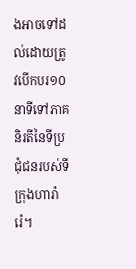ងអាចទៅដល់ដោយត្រូវបើកបរ១០នាទីទៅភាគនិរតីនៃទីប្រជុំជនរបស់ទីក្រុងហារ៉ារ៉េ។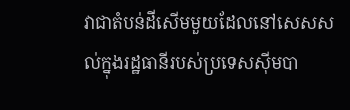វាជាតំបន់ដីសើមមួយដែលនៅសេសសល់ក្នុងរដ្ឋធានីរបស់ប្រទេសស៊ីមបា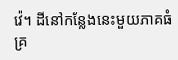វ៉េ។ ដីនៅកន្លែងនេះមួយភាគធំគ្រ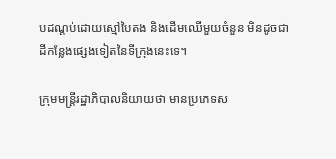បដណ្តប់ដោយស្មៅបៃតង និងដើមឈើមួយចំនួន មិនដូចជាដីកន្លែងផ្សេងទៀតនៃទីក្រុងនេះទេ។

ក្រុមមន្ត្រីរដ្ឋាភិបាលនិយាយថា មានប្រភេទស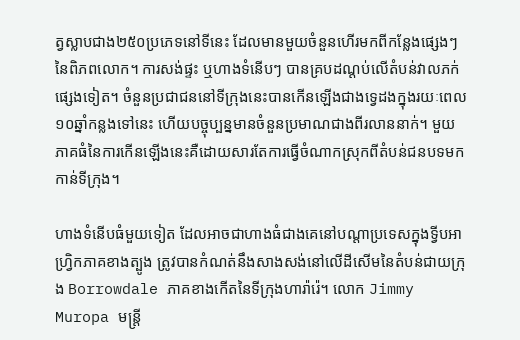ត្វស្លាបជាង២៥០ប្រភេទនៅទីនេះ ដែលមានមួយចំនួនហើរមកពីកន្លែងផ្សេងៗនៃពិភពលោក។ ការសង់ផ្ទះ ឬហាងទំនើបៗ បានគ្របដណ្តប់លើតំបន់វាលភក់ផ្សេងទៀត។ ចំនួនប្រជាជននៅទីក្រុងនេះបានកើនឡើងជាងទ្វេដងក្នុងរយៈពេល១០ឆ្នាំកន្លងទៅនេះ ហើយបច្ចុប្បន្នមានចំនួនប្រមាណជាងពីរលាននាក់។ មួយភាគធំនៃការកើនឡើងនេះគឺដោយសារតែការធ្វើចំណាកស្រុកពីតំបន់ជនបទមកកាន់ទីក្រុង។

ហាងទំនើបធំមួយទៀត ដែលអាចជាហាងធំជាងគេនៅបណ្តាប្រទេសក្នុងទ្វីបអាហ្រ្វិកភាគខាងត្បូង ត្រូវបានកំណត់នឹងសាងសង់នៅលើដីសើមនៃតំបន់ជាយក្រុង Borrowdale ភាគខាងកើតនៃទីក្រុងហារ៉ារ៉េ។ លោក Jimmy Muropa មន្រ្តី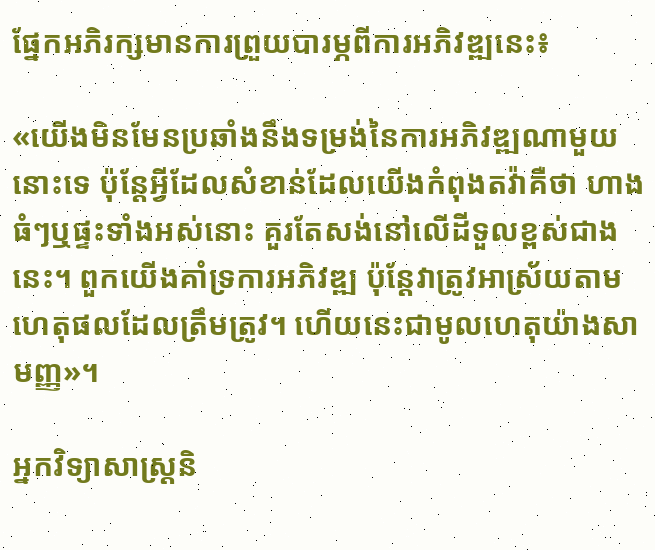ផ្នែកអភិរក្សមានការព្រួយបារម្ភពីការអភិវឌ្ឍនេះ៖

«យើងមិនមែនប្រឆាំងនឹងទម្រង់នៃការអភិវឌ្ឍណាមួយនោះទេ ប៉ុន្តែអ្វីដែលសំខាន់ដែលយើងកំពុងតវ៉ាគឺថា ហាងធំៗឬផ្ទះទាំងអស់នោះ គួរតែសង់នៅលើដីទួលខ្ពស់ជាងនេះ។ ពួកយើងគាំទ្រការអភិវឌ្ឍ ប៉ុន្តែវាត្រូវអាស្រ័យតាមហេតុផលដែលត្រឹមត្រូវ។ ហើយនេះជាមូលហេតុយ៉ាងសាមញ្ញ»។

អ្នកវិទ្យាសាស្រ្តនិ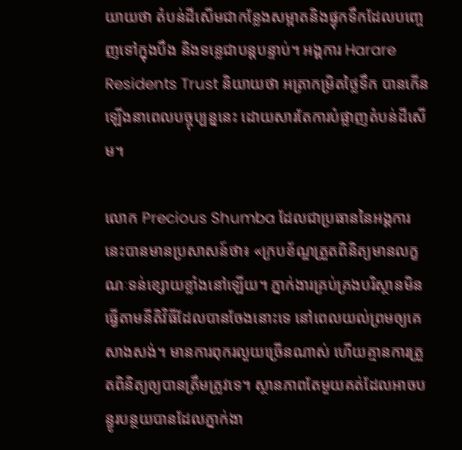យាយថា តំបន់ដីសើមជាកន្លែងសម្អាតនិងផ្ទុកទឹកដែលបញ្ចេញទៅក្នុងបឹង និងទន្លេជាបន្តបន្ទាប់។ អង្គការ Harare Residents Trust និយាយថា អត្រាកម្រិតថ្លៃទឹក បានកើនឡើងនាពេលបច្ចុប្បន្ននេះ ដោយសារតែការបំផ្លាញតំបន់ដីសើម។

លោក Precious Shumba ដែលជាប្រធាននៃអង្គការនេះបានមានប្រសាសន៍ថា៖ «ក្របខ័ណ្ឌត្រួតពិនិត្យមានលក្ខណៈទន់ខ្សោយខ្លាំងនៅឡើយ។ ភ្នាក់ងារគ្រប់គ្រងបរិស្ថានមិនធ្វើតាមនីតិវិធីដែលបានចែងនោះទេ នៅពេលយល់ព្រមឲ្យគេសាងសង់។ មានការពុករលួយច្រើនណាស់ ហើយគ្មានការត្រួតពិនិត្យឲ្យបានត្រឹមត្រូវទេ។ ស្ថានភាពតែមួយគត់ដែលអាចបន្ធូរបន្ថយបានដែលភ្នាក់ងា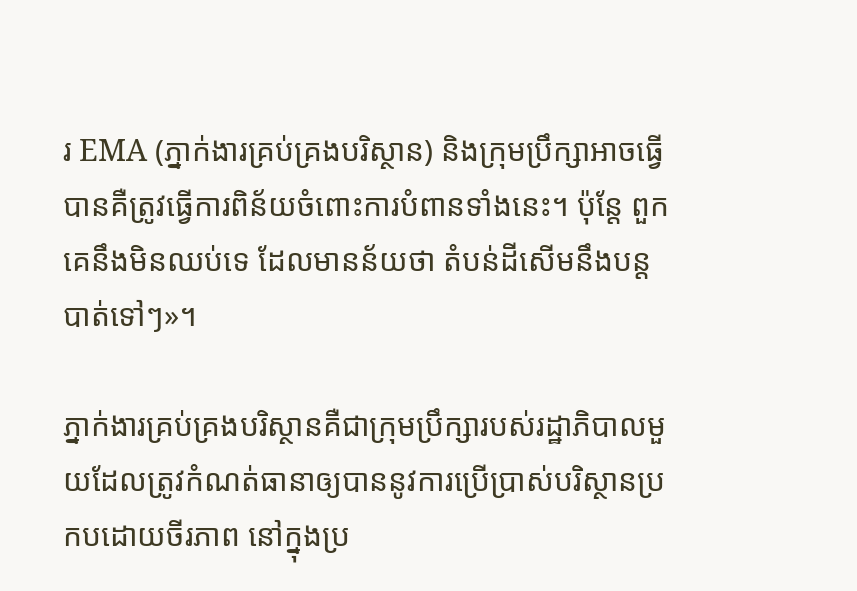រ EMA (ភ្នាក់ងារគ្រប់គ្រងបរិស្ថាន) និងក្រុមប្រឹក្សាអាចធ្វើបានគឺត្រូវធ្វើការពិន័យចំពោះការបំពានទាំងនេះ។ ប៉ុន្តែ ពួកគេនឹងមិនឈប់ទេ ដែលមានន័យថា តំបន់ដីសើមនឹងបន្តបាត់ទៅៗ»។

ភ្នាក់ងារគ្រប់គ្រងបរិស្ថានគឺជាក្រុមប្រឹក្សារបស់រដ្ឋាភិបាលមួយដែលត្រូវកំណត់ធានាឲ្យបាននូវការប្រើប្រាស់បរិស្ថានប្រកបដោយចីរភាព នៅក្នុងប្រ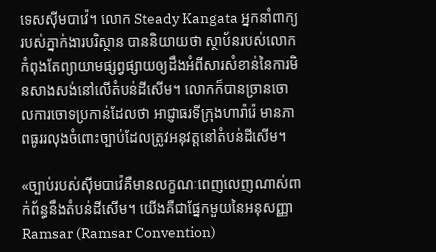ទេសស៊ីមបាវ៉េ។ លោក Steady Kangata អ្នកនាំពាក្យរបស់ភ្នាក់ងារបរិស្ថាន បាននិយាយថា ស្ថាប័នរបស់លោកកំពុងតែព្យាយាមផ្សព្វផ្សាយឲ្យដឹងអំពីសារសំខាន់នៃការមិនសាងសង់នៅលើតំបន់ដីសើម។ លោកក៏បានច្រានចោលការចោទប្រកាន់ដែលថា អាជ្ញាធរទីក្រុងហារ៉ារ៉េ មានភាពធូររលុងចំពោះច្បាប់ដែលត្រូវអនុវត្តនៅតំបន់ដីសើម។

«ច្បាប់របស់ស៊ីមបាវ៉េគឺមានលក្ខណៈពេញលេញណាស់ពាក់ព័ន្ធនឹងតំបន់ដីសើម។ យើងគឺជាផ្នែកមួយនៃអនុសញ្ញា Ramsar (Ramsar Convention)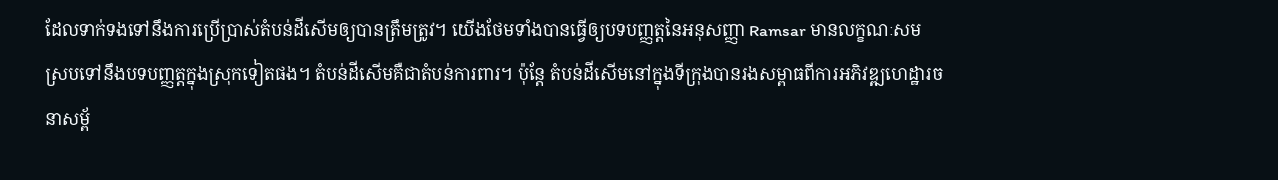ដែលទាក់ទងទៅនឹងការប្រើប្រាស់តំបន់ដីសើមឲ្យបានត្រឹមត្រូវ។ យើងថែមទាំងបានធ្វើឲ្យបទបញ្ញត្តនៃអនុសញ្ញា Ramsar មានលក្ខណៈសមស្របទៅនឹងបទបញ្ញត្តក្នុងស្រុកទៀតផង។ តំបន់ដីសើមគឺជាតំបន់ការពារ។ ប៉ុន្តែ តំបន់ដីសើមនៅក្នុងទីក្រុងបានរងសម្ពាធពីការអភិវឌ្ឍហេដ្ឋារចនាសម្ព័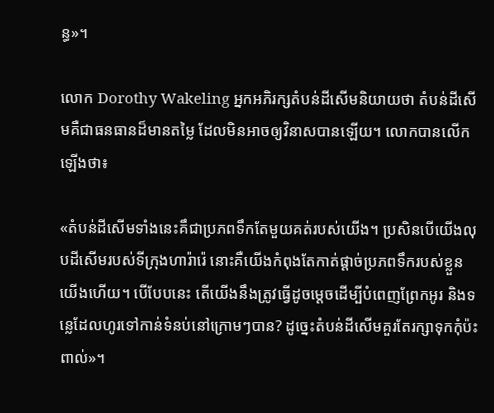ន្ធ»។

លោក Dorothy Wakeling អ្នកអភិរក្សតំបន់ដីសើមនិយាយថា តំបន់ដីសើមគឺជាធនធានដ៏មានតម្លៃ ដែលមិនអាចឲ្យវិនាសបានឡើយ។ លោកបានលើកឡើងថា៖

«តំបន់ដីសើមទាំងនេះគឹជាប្រភពទឹកតែមួយគត់របស់យើង។ ប្រសិនបើយើងលុបដីសើមរបស់ទីក្រុងហារ៉ារ៉េ នោះគឺយើងកំពុងតែកាត់ផ្តាច់ប្រភពទឹករបស់ខ្លួនយើងហើយ។ បើបែបនេះ តើយើងនឹងត្រូវធ្វើដូចម្តេចដើម្បីបំពេញព្រែកអូរ និងទន្លេដែលហូរទៅកាន់ទំនប់នៅក្រោមៗបាន? ដូច្នេះតំបន់ដីសើមគួរតែរក្សាទុកកុំប៉ះពាល់»។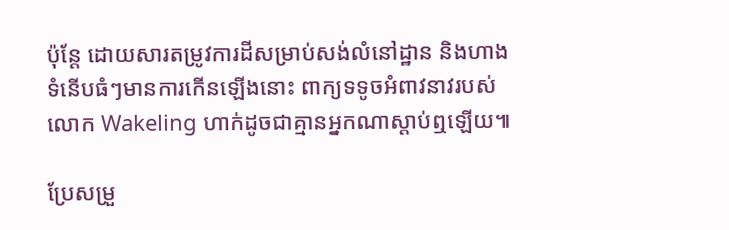ប៉ុន្តែ ដោយសារតម្រូវការដីសម្រាប់សង់លំនៅដ្ឋាន និងហាងទំនើបធំៗមានការកើនឡើងនោះ ពាក្យទទូចអំពាវនាវរបស់លោក Wakeling ហាក់ដូចជាគ្មានអ្នកណាស្តាប់ឮឡើយ៕

ប្រែសម្រួ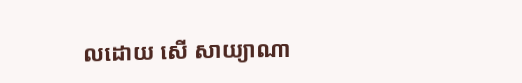លដោយ សើ សាយ្យាណា